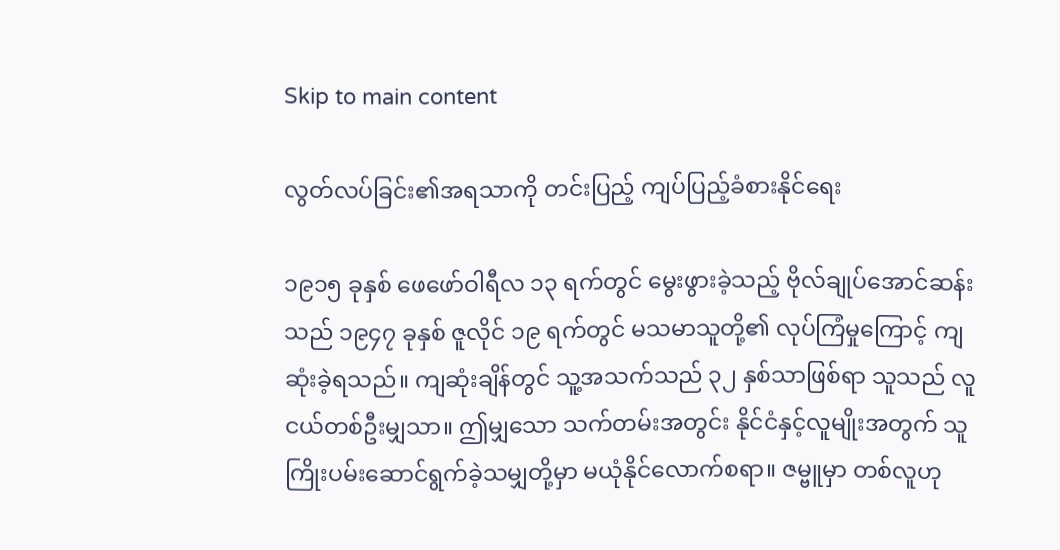Skip to main content

လွတ်လပ်ခြင်း၏အရသာကို တင်းပြည့် ကျပ်ပြည့်ခံစားနိုင်ရေး

၁၉၁၅ ခုနှစ် ဖေဖော်ဝါရီလ ၁၃ ရက်တွင် မွေးဖွားခဲ့သည့် ဗိုလ်ချုပ်အောင်ဆန်းသည် ၁၉၄၇ ခုနှစ် ဇူလိုင် ၁၉ ရက်တွင် မသမာသူတို့၏ လုပ်ကြံမှုကြောင့် ကျဆုံးခဲ့ရသည်။ ကျဆုံးချိန်တွင် သူ့အသက်သည် ၃၂ နှစ်သာဖြစ်ရာ သူသည် လူငယ်တစ်ဦးမျှသာ။ ဤမျှသော သက်တမ်းအတွင်း နိုင်ငံနှင့်လူမျိုးအတွက် သူကြိုးပမ်းဆောင်ရွက်ခဲ့သမျှတို့မှာ မယုံနိုင်လောက်စရာ။ ဇမ္ဗူမှာ တစ်လူဟု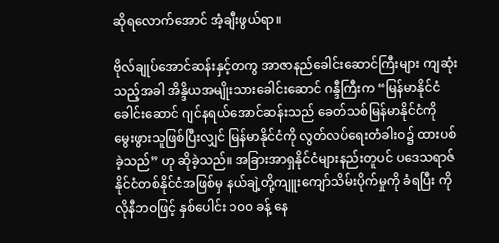ဆိုရလောက်အောင် အံ့ချီးဖွယ်ရာ။

ဗိုလ်ချုပ်အောင်ဆန်းနှင့်တကွ အာဇာနည်ခေါင်းဆောင်ကြီးများ ကျဆုံးသည့်အခါ အိန္ဒိယအမျိုးသားခေါင်းဆောင် ဂန္ဒီကြီးက “မြန်မာနိုင်ငံခေါင်းဆောင် ဂျင်နရယ်အောင်ဆန်းသည် ခေတ်သစ်မြန်မာနိုင်ငံကို မွေးဖွားသူဖြစ်ပြီးလျှင် မြန်မာနိုင်ငံကို လွတ်လပ်ရေးတံခါးဝ၌ ထားပစ်ခဲ့သည်” ဟု ဆိုခဲ့သည်။ အခြားအာရှနိုင်ငံများနည်းတူပင် ပဒေသရာဇ် နိုင်ငံတစ်နိုင်ငံအဖြစ်မှ နယ်ချဲ့တို့ကျူးကျော်သိမ်းပိုက်မှုကို ခံရပြီး ကိုလိုနီဘဝဖြင့် နှစ်ပေါင်း ၁၀၀ ခန့် နေ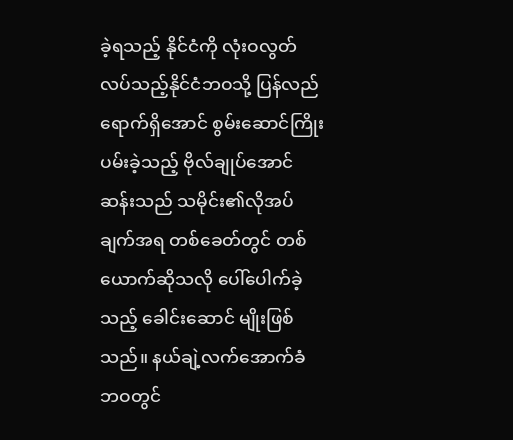ခဲ့ရသည့် နိုင်ငံကို လုံးဝလွတ်လပ်သည့်နိုင်ငံဘဝသို့ ပြန်လည်ရောက်ရှိအောင် စွမ်းဆောင်ကြိုးပမ်းခဲ့သည့် ဗိုလ်ချုပ်အောင်ဆန်းသည် သမိုင်း၏လိုအပ်ချက်အရ တစ်ခေတ်တွင် တစ်ယောက်ဆိုသလို ပေါ်ပေါက်ခဲ့သည့် ခေါင်းဆောင် မျိုးဖြစ်သည်။ နယ်ချဲ့လက်အောက်ခံဘဝတွင်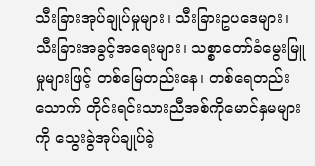သီးခြားအုပ်ချုပ်မှုများ၊ သီးခြားဥပဒေများ၊ သီးခြားအခွင့်အရေးများ၊ သစ္စာတော်ခံမွေးမြူမှုများဖြင့် တစ်မြေတည်းနေ၊ တစ်ရေတည်းသောက် တိုင်းရင်းသားညီအစ်ကိုမောင်နှမများကို သွေးခွဲအုပ်ချုပ်ခဲ့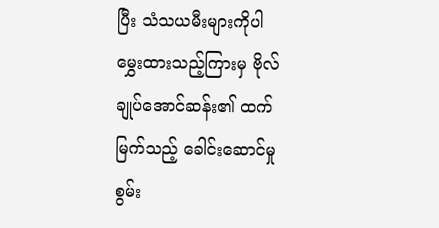ပြီး သံသယမီးများကိုပါ မွှေးထားသည့်ကြားမှ ဗိုလ်ချုပ်အောင်ဆန်း၏ ထက်မြက်သည့် ခေါင်းဆောင်မှုစွမ်း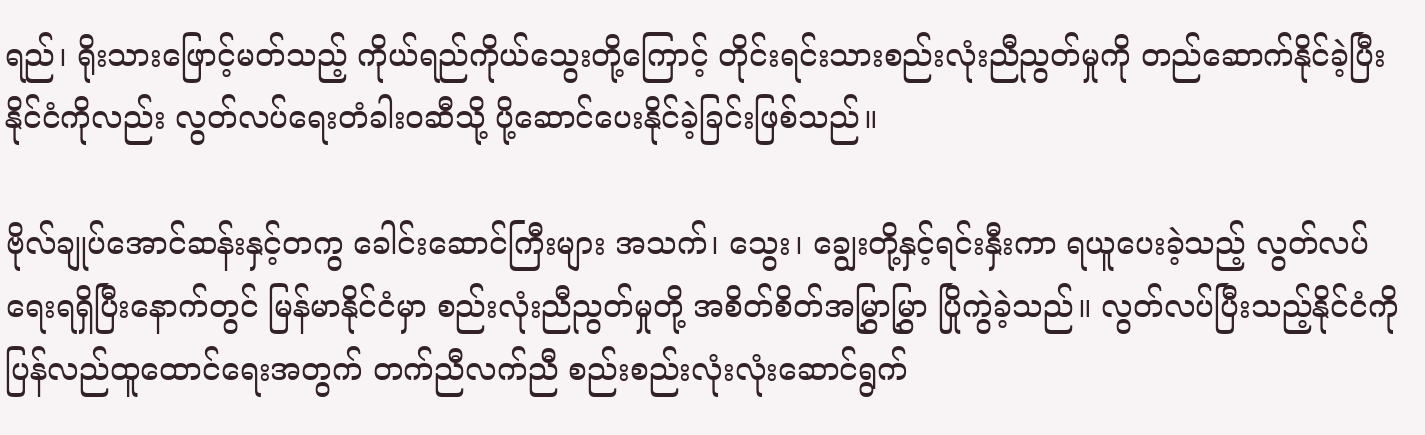ရည်၊ ရိုးသားဖြောင့်မတ်သည့် ကိုယ်ရည်ကိုယ်သွေးတို့ကြောင့် တိုင်းရင်းသားစည်းလုံးညီညွတ်မှုကို တည်ဆောက်နိုင်ခဲ့ပြီး နိုင်ငံကိုလည်း လွတ်လပ်ရေးတံခါးဝဆီသို့ ပို့ဆောင်ပေးနိုင်ခဲ့ခြင်းဖြစ်သည်။

ဗိုလ်ချုပ်အောင်ဆန်းနှင့်တကွ ခေါင်းဆောင်ကြီးများ အသက်၊ သွေး၊ ချွေးတို့နှင့်ရင်းနှီးကာ ရယူပေးခဲ့သည့် လွတ်လပ်ရေးရရှိပြီးနောက်တွင် မြန်မာနိုင်ငံမှာ စည်းလုံးညီညွတ်မှုတို့ အစိတ်စိတ်အမြွှာမြွှာ ပြိုကွဲခဲ့သည်။ လွတ်လပ်ပြီးသည့်နိုင်ငံကို ပြန်လည်ထူထောင်ရေးအတွက် တက်ညီလက်ညီ စည်းစည်းလုံးလုံးဆောင်ရွက်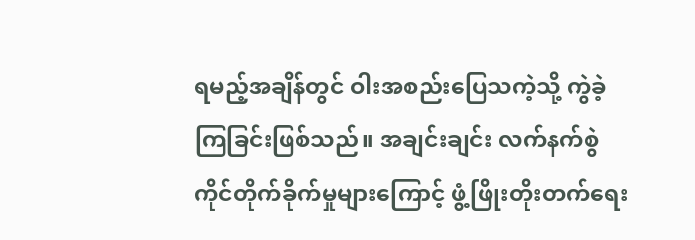ရမည့်အချိန်တွင် ဝါးအစည်းပြေသကဲ့သို့ ကွဲခဲ့ကြခြင်းဖြစ်သည်။ အချင်းချင်း လက်နက်စွဲကိုင်တိုက်ခိုက်မှုများကြောင့် ဖွံ့ဖြိုးတိုးတက်ရေး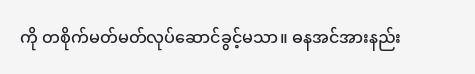ကို တစိုက်မတ်မတ်လုပ်ဆောင်ခွင့်မသာ။ ဓနအင်အားနည်း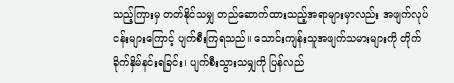သည့်ကြားမှ တတ်နိုင်သမျှ တည်ဆောက်ထားသည့်အရာများမှာလည်း အဖျက်လုပ်ငန်းများကြောင့် ပျက်စီးကြရသည်။ သောင်းကျန်းသူအဖျက်သမားများကို တိုက်ခိုက်နှိမ်နင်းရခြင်း၊ ပျက်စီးသွားသမျှကို ပြန်လည်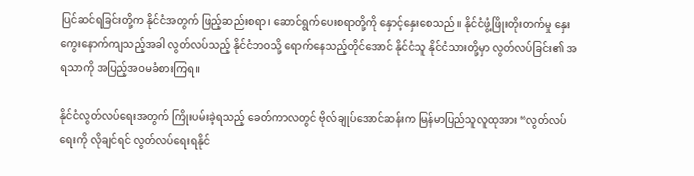ပြင်ဆင်ရခြင်းတို့က နိုင်ငံအတွက် ဖြည့်ဆည်းစရာ၊ ဆောင်ရွက်ပေးစရာတို့ကို နှောင့်နှေးစေသည်။ နိုင်ငံဖွံ့ဖြိုးတိုးတက်မှု နှေးကွေးနောက်ကျသည့်အခါ လွတ်လပ်သည့် နိုင်ငံဘဝသို့ ရောက်နေသည့်တိုင်အောင် နိုင်ငံသူ နိုင်ငံသားတို့မှာ လွတ်လပ်ခြင်း၏ အရသာကို အပြည့်အဝမခံစားကြရ။

နိုင်ငံလွတ်လပ်ရေးအတွက် ကြိုးပမ်းခဲ့ရသည့် ခေတ်ကာလတွင် ဗိုလ်ချုပ်အောင်ဆန်းက မြန်မာပြည်သူလူထုအား “လွတ်လပ်ရေးကို လိုချင်ရင် လွတ်လပ်ရေးရနိုင်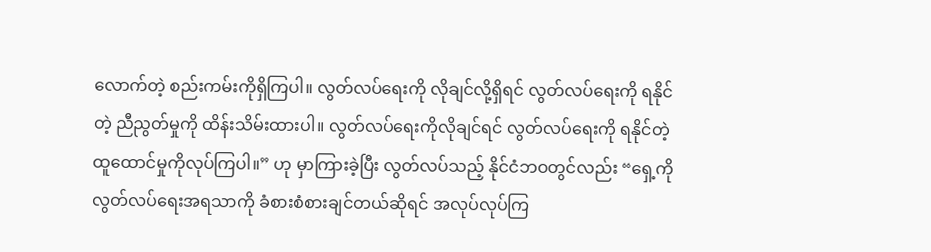လောက်တဲ့ စည်းကမ်းကိုရှိကြပါ။ လွတ်လပ်ရေးကို လိုချင်လို့ရှိရင် လွတ်လပ်ရေးကို ရနိုင်တဲ့ ညီညွတ်မှုကို ထိန်းသိမ်းထားပါ။ လွတ်လပ်ရေးကိုလိုချင်ရင် လွတ်လပ်ရေးကို ရနိုင်တဲ့ ထူထောင်မှုကိုလုပ်ကြပါ။” ဟု မှာကြားခဲ့ပြီး လွတ်လပ်သည့် နိုင်ငံဘဝတွင်လည်း “ရှေ့ကို လွတ်လပ်ရေးအရသာကို ခံစားစံစားချင်တယ်ဆိုရင် အလုပ်လုပ်ကြ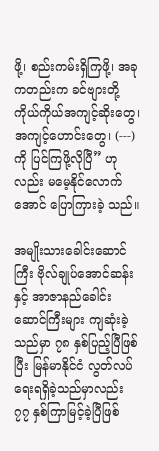ဖို့၊ စည်းကမ်းရှိကြဖို့၊ အခု ကတည်းက ခင်ဗျားတို့ကိုယ်ကိုယ်အကျင့်ဆိုးတွေ၊ အကျင့်ဟောင်းတွေ၊ (---) ကို ပြင်ကြဖို့လိုပြီ” ဟုလည်း မမေ့နိုင်လောက်အောင် ပြောကြားခဲ့ သည်။

အမျိုးသားခေါင်းဆောင်ကြီး ဗိုလ်ချုပ်အောင်ဆန်းနှင့် အာဇာနည်ခေါင်းဆောင်ကြီးများ ကျဆုံးခဲ့သည်မှာ ၇၈ နှစ်ပြည့်ပြီဖြစ်ပြီး မြန်မာနိုင်ငံ လွတ်လပ်ရေးရရှိခဲ့သည်မှာလည်း ၇၇ နှစ်ကြာမြင့်ခဲ့ပြီဖြစ်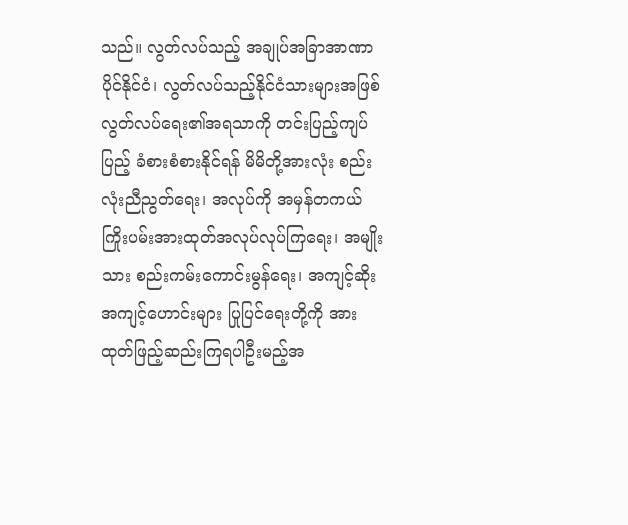သည်။ လွတ်လပ်သည့် အချုပ်အခြာအာဏာပိုင်နိုင်ငံ၊ လွတ်လပ်သည့်နိုင်ငံသားများအဖြစ် လွတ်လပ်ရေး၏အရသာကို တင်းပြည့်ကျပ်ပြည့် ခံစားစံစားနိုင်ရန် မိမိတို့အားလုံး စည်းလုံးညီညွတ်ရေး၊ အလုပ်ကို အမှန်တကယ် ကြိုးပမ်းအားထုတ်အလုပ်လုပ်ကြရေး၊ အမျိုးသား စည်းကမ်းကောင်းမွန်ရေး၊ အကျင့်ဆိုး အကျင့်ဟောင်းများ ပြုပြင်ရေးတို့ကို အားထုတ်ဖြည့်ဆည်းကြရပါဦးမည့်အ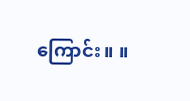ကြောင်း။ ။